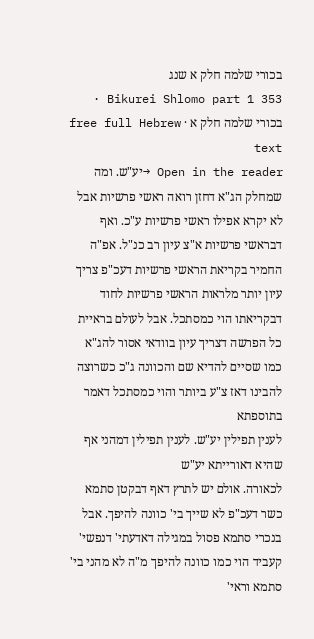בכורי שלמה חלק א שנג
Bikurei Shlomo part 1 353 · בכורי שלמה חלק א · free full Hebrew text
Open in the reader →יע"ש. ומה שמחלק הג"א דחזן רואה ראשי פרשיות אבל לא יקרא אפילו ראשי פרשיות ע"כ. ואף דבראשי פרשיות א"צ עיון רב כנ"ל. אפ"ה החמיר בקריאת הראשי פרשיות דעכ"פ צריך עיון יותר מלראות הראשי פרשיות לחוד דבקריאתו הוי כמסתכל. אבל לעולם בראיית כל הפרשה דצריך עיון בוודאי אסור להג"א כמו שסיים להדיא שם והכוונה ג"כ כשרוצה להבינו דאז צ"ע ביותר והוי כמסתכל דאמר בתוספתא
לענין תפילין יע"ש. לענין תפילין דמהני אף שהיא דאורייתא יע"ש
לכאורה. אולם יש לתרץ דאף דבקטן סתמא כשר דעכ"פ לא שייך בי' כוונה להיפך. אבל בנכרי סתמא פסול במגילה דאדעתי' דנפשי' קעביד הוי כמו כוונה להיפך מ"ה לא מהני בי' סתמא וראי'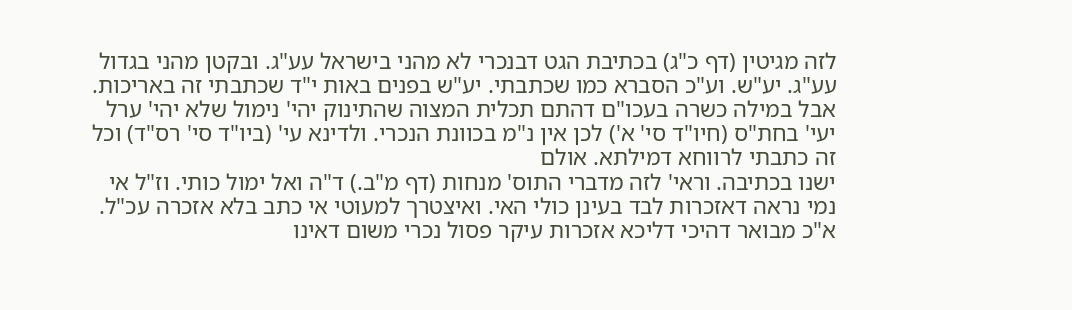לזה מגיטין (דף כ"ג) בכתיבת הגט דבנכרי לא מהני בישראל עע"ג. ובקטן מהני בגדול עע"ג. יע"ש. וע"כ הסברא כמו שכתבתי. יע"ש בפנים באות י"ד שכתבתי זה באריכות. אבל במילה כשרה בעכו"ם דהתם תכלית המצוה שהתינוק יהי' נימול שלא יהי' ערל יעי' בחת"ס (חיו"ד סי' א') לכן אין נ"מ בכוונת הנכרי. ולדינא עי' (ביו"ד סי' רס"ד) וכל זה כתבתי לרווחא דמילתא. אולם
ישנו בכתיבה. וראי' לזה מדברי התוס' מנחות (דף מ"ב.) ד"ה ואל ימול כותי. וז"ל אי נמי נראה דאזכרות לבד בעינן כולי האי. ואיצטרך למעוטי אי כתב בלא אזכרה עכ"ל. א"כ מבואר דהיכי דליכא אזכרות עיקר פסול נכרי משום דאינו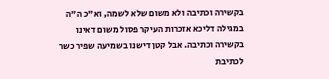בקשירה וכתיבה ולא משום שלא לשמה, וא"כ ה"ה במגילה דליכא אזכרות העיקר פסול משום דאינו בקשירה וכתיבה. אבל קטן דישנו בשמיעה שפיר כשר לכתיבת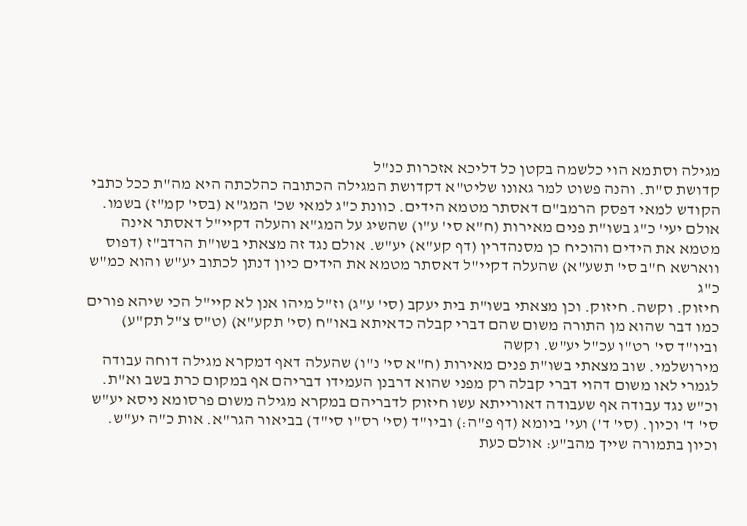מגילה וסתמא הוי כלשמה בקטן כל דליכא אזכרות כנ"ל
קדושת ס"ת. והנה פשוט למר גאונו שליט"א דקדושת המגילה הכתובה כהלכתה היא מה"ת ככל כתבי הקודש למאי דפסק הרמב"ם דאסתר מטמא הידים. כוונת כ"ג למאי שכ' המג"א (בסי' קמ"ז) בשמו. אולם יעי' כ"ג בשו"ת פנים מאירות (ח"א סי' ע"ו) שהשיג על המג"א והעלה דקיי"ל דאסתר אינה מטמא את הידים והוכיח כן מסנהדרין (דף קע"א) יע"ש. אולם נגד זה מצאתי בשו"ת הרדב"ז (דפוס ווארשא ח"ב סי' תשע"א) שהעלה דקיי"ל דאסתר מטמא את הידים כיון דנתן לכתוב יע"ש והוא כמ"ש כ"ג
חיזוק. וקשה. חיזוק. וכן מצאתי בשו"ת בית יעקב (סי' ע"ג) וז"ל מיהו אנן לא קיי"ל הכי שיהא פורים כמו דבר שהוא מן התורה משום שהם דברי קבלה כדאיתא באו"ח (סי' תקע"א) (ט"ס צ"ל תק"ע) וביו"ד סי' רט"ו עכ"ל יע"ש. וקשה
מירושלמי. שוב מצאתי בשו"ת פנים מאירות (ח"א סי' נ"ו) שהעלה דאף דמקרא מגילה דוחה עבודה לגמרי לאו משום דהוי דברי קבלה רק מפני שהוא דרבנן העמידו דבריהם אף במקום כרת בשב וא"ת. וכ"ש נגד עבודה אף שעבודה דאורייתא עשו חיזוק לדבריהם במקרא מגילה משום פרסומא ניסא יע"ש
סי' ד' וכיון. (סי' ד') ועי' ביומא (דף פ"ה:) וביו"ד (סי' רס"ו סי"ד) בביאור הגר"א. אות כ"ה יע"ש. וכיון בתמורה שייך מהב"ע: אולם כעת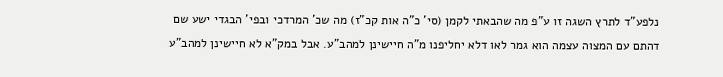נלפע"ד לתרץ השגה זו ע"פ מה שהבאתי לקמן (סי' כ"ה אות קכ"ז) מה שכ' המרדכי ובפי' הבגדי ישע שם דהתם עם המצוה עצמה הוא גמר לאו דלא יחליפנו מ"ה חיישינן למהב"ע. אבל במק"א לא חיישינן למהב"ע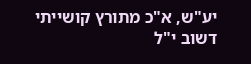יע"ש, א"כ מתורץ קושייתי דשוב י"ל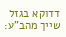דדוקא בגזל שייך מהב"ע: